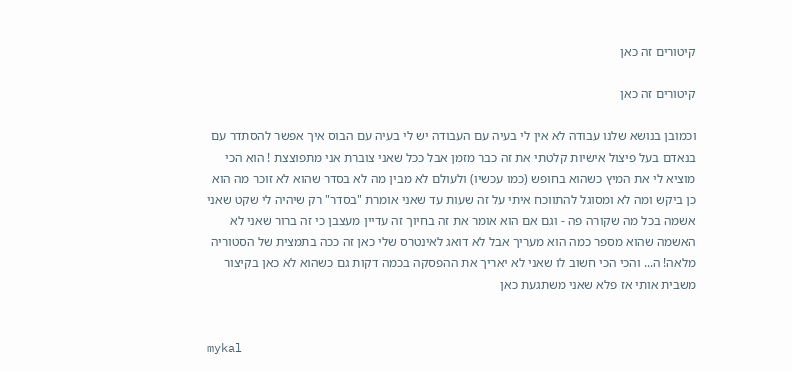קיטורים זה כאן

קיטורים זה כאן

וכמובן בנושא שלנו עבודה לא אין לי בעיה עם העבודה יש לי בעיה עם הבוס איך אפשר להסתדר עם בנאדם בעל פיצול אישיות קלטתי את זה כבר מזמן אבל ככל שאני צוברת אני מתפוצצת ! הוא הכי מוציא לי את המיץ כשהוא בחופש (כמו עכשיו) ולעולם לא מבין מה לא בסדר שהוא לא זוכר מה הוא כן ביקש ומה לא ומסוגל להתווכח איתי על זה שעות עד שאני אומרת "בסדר" רק שיהיה לי שקט שאני אשמה בכל מה שקורה פה - וגם אם הוא אומר את זה בחיוך זה עדיין מעצבן כי זה ברור שאני לא האשמה שהוא מספר כמה הוא מעריך אבל לא דואג לאינטרס שלי כאן זה ככה בתמצית של הסטוריה מלאה! ה... והכי הכי חשוב לו שאני לא יאריך את ההפסקה בכמה דקות גם כשהוא לא כאן בקיצור משבית אותי אז פלא שאני משתגעת כאן


mykal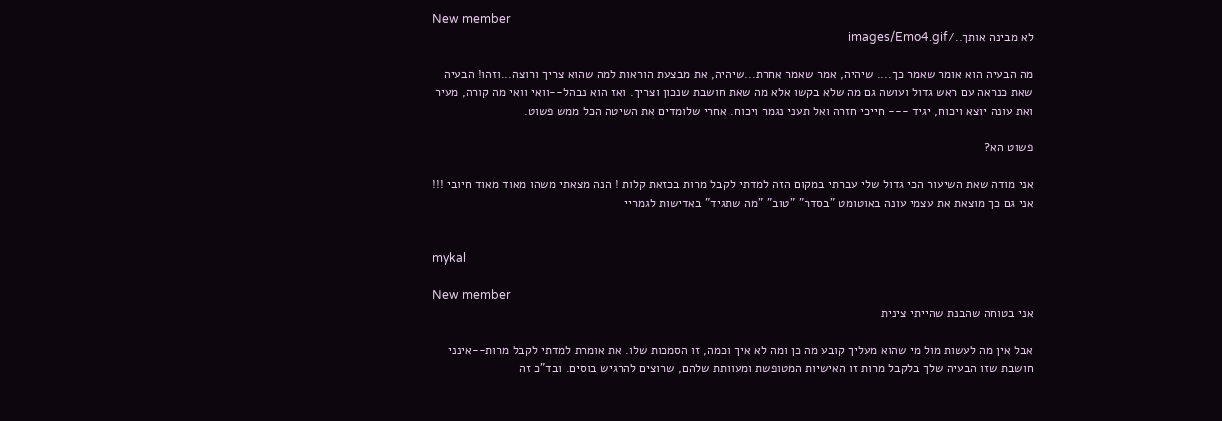New member
לא מבינה אותך../images/Emo4.gif

מה הבעיה הוא אומר שאמר כך.... שיהיה, אמר שאמר אחרת...שיהיה, את מבצעת הוראות למה שהוא צריך ורוצה...וזהו! הבעיה שאת כנראה עם ראש גדול ועושה גם מה שלא בקשו אלא מה שאת חושבת שנכון וצריך. ואז הוא נבהל--וואי וואי מה קורה, מעיר ואת עונה יוצא ויכוח, יגיד --- חייכי חזרה ואל תעני נגמר ויכוח. אחרי שלומדים את השיטה הכל ממש פשוט.

פשוט הא?

אני מודה שאת השיעור הכי גדול שלי עברתי במקום הזה למדתי לקבל מרות בכזאת קלות ! הנה מצאתי משהו מאוד מאוד חיובי !!! אני גם כך מוצאת את עצמי עונה באוטומט "בסדר" "טוב" "מה שתגיד" באדישות לגמריי


mykal

New member
אני בטוחה שהבנת שהייתי צינית

אבל אין מה לעשות מול מי שהוא מעליך קובע מה כן ומה לא איך וכמה, זו הסמכות שלו. את אומרת למדתי לקבל מרות--אינני חושבת שזו הבעיה שלך בלקבל מרות זו האישיות המטופשת ומעוותת שלהם, שרוצים להרגיש בוסים. ובד"כ זה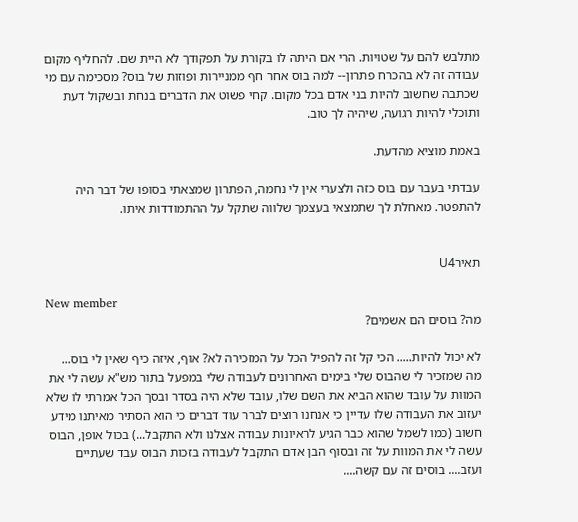מתלבש להם על שטויות. הרי אם היתה לו בקורת על תפקודך לא היית שם. להחליף מקום עבודה זה לא בהכרח פתרון-- למה בוס אחר חף ממניירות ופוזות של בוס? מסכימה עם מי שכתבה שחשוב להיות בני אדם בכל מקום. קחי פשוט את הדברים בנחת ובשקול דעת ותוכלי להיות רגועה, שיהיה לך טוב.

באמת מוציא מהדעת.

עבדתי בעבר עם בוס כזה ולצערי אין לי נחמה, הפתרון שמצאתי בסופו של דבר היה להתפטר. מאחלת לך שתמצאי בעצמך שלווה שתקל על ההתמודדות איתו.


תאירU4

New member
מה? בוסים הם אשמים?

לא יכול להיות..... הכי קל זה להפיל הכל על המזכירה לא? אוף, איזה כיף שאין לי בוס... מה שמזכיר לי שהבוס שלי בימים האחרונים לעבודה שלי במפעל בתור מש"א עשה לי את המוות על עובד שהוא הביא את השם שלו, עובד שלא היה בסדר ובסך הכל אמרתי לו שלא יעזוב את העבודה שלו עדיין כי אנחנו רוצים לברר עוד דברים כי הוא הסתיר מאיתנו מידע חשוב (כמו לשמל שהוא כבר הגיע לראיונות עבודה אצלנו ולא התקבל...) בכול אופן, הבוס עשה לי את המוות על זה ובסוף הבן אדם התקבל לעבודה בזכות הבוס עבד שעתיים ועזב.... בוסים זה עם קשה....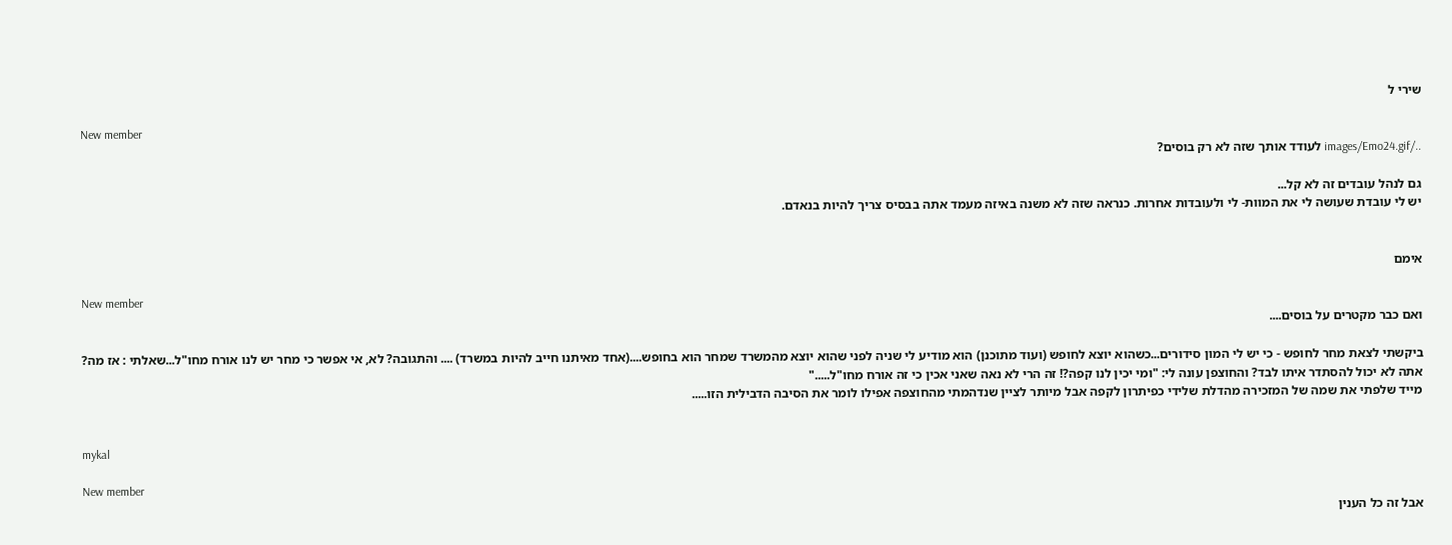שירי ל

New member
../images/Emo24.gif לעודד אותך שזה לא רק בוסים?

גם לנהל עובדים זה לא קל...
יש לי עובדת שעושה לי את המוות- לי ולעובדות אחרות. כנראה שזה לא משנה באיזה מעמד אתה בבסיס צריך להיות בנאדם.


אימם

New member
ואם כבר מקטרים על בוסים....

ביקשתי לצאת מחר לחופש - כי יש לי המון סידורים...כשהוא יוצא לחופש (ועוד מתוכנן) הוא מודיע לי שניה לפני שהוא יוצא מהמשרד שמחר הוא בחופש....(אחד מאיתנו חייב להיות במשרד) .... והתגובה? לא, אי אפשר כי מחר יש לנו אורח מחו"ל...שאלתי : אז מה? אתה לא יכול להסתדר איתו לבד? והחוצפן עונה לי: "ומי יכין לנו קפה?! זה הרי לא נאה שאני אכין כי זה אורח מחו"ל....."
מייד שלפתי את שמה של המזכירה מהדלת שלידי כפיתרון לקפה אבל מיותר לציין שנדהמתי מהחוצפה אפילו לומר את הסיבה הדבילית הזו.....


mykal

New member
אבל זה כל הענין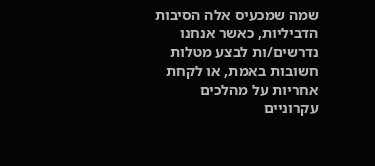שמה שמכעיס אלה הסיבות הדביליות, כאשר אנחנו נדרשים/ות לבצע מטלות חשובות באמת, או לקחת אחריות על מהלכים עקרוניים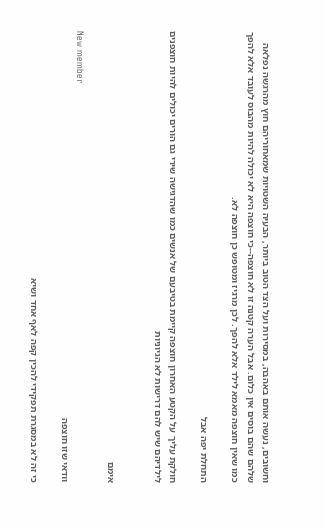וחשובים, נעשה אותם באהבה, במסירות ועל הצד הטוב ביותר, הבעיה השטויות שמאחוריהם חוץ מהרגשה נפלאה שלהם שהם בוסים אין כלום. אבל הערה קטנה זו לא חוצפה--כי חוצפה היא לא יכולה להיות מהבוס לעובד אלא להפך כמו שאין חוצפה מאמא לילד אלא להפך. לכן מרגיז ומטופש כן חוצפה לא.

התחלת יפה אבל

חולקת עליך על הקטע האחרון חוצפה קיימת בטיבעם של אנשים כמו שהדגישה שירי גם הורים יכולים להיות חוצפנים לילדיהם שיש להם דרישות לא הגיוניות


אימם

New member
וודאי שזו חוצפה

כי זה לא במסגרת תפקידי להכין קפה לאף אחד ושיא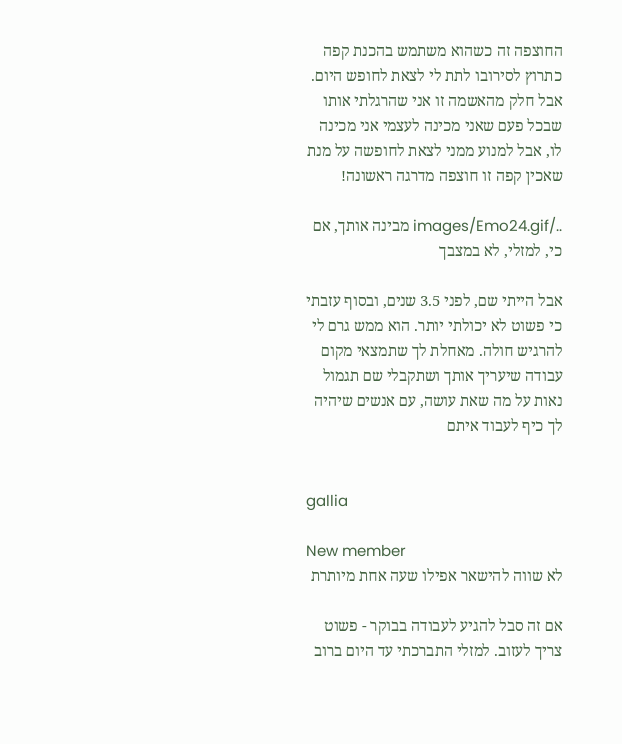החוצפה זה כשהוא משתמש בהכנת קפה כתרוץ לסירובו לתת לי לצאת לחופש היום. אבל חלק מהאשמה זו אני שהרגלתי אותו שבכל פעם שאני מכינה לעצמי אני מכינה לו, אבל למנוע ממני לצאת לחופשה על מנת שאכין קפה זו חוצפה מדרגה ראשונה!

../images/Emo24.gif מבינה אותך, אם כי, למזלי, לא במצבך

אבל הייתי שם, לפני 3.5 שנים, ובסוף עזבתי כי פשוט לא יכולתי יותר. הוא ממש גרם לי להרגיש חולה. מאחלת לך שתמצאי מקום עבודה שיעריך אותך ושתקבלי שם תגמול נאות על מה שאת עושה, עם אנשים שיהיה לך כיף לעבוד איתם


gallia

New member
לא שווה להישאר אפילו שעה אחת מיותרת

אם זה סבל להגיע לעבודה בבוקר - פשוט צריך לעזוב. למזלי התברכתי עד היום ברוב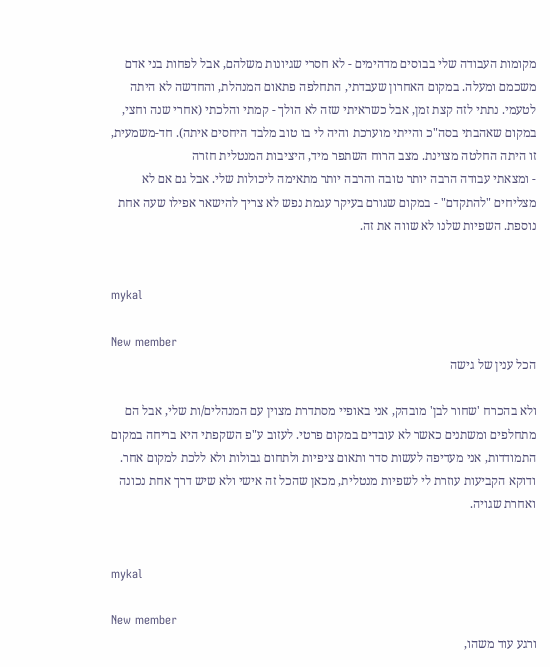מקומות העבודה שלי בבוסים מדהימים - לא חסרי שגיונות משלהם, אבל לפחות בני אדם משכמם ומעלה. במקום האחרון שעבדתי, התחלפה פתאום המנהלת, והחדשה לא היתה לטעמי. נתתי לזה קצת זמן, אבל כשראיתי שזה לא הולך - קמתי והלכתי (אחרי שנה וחצי, במקום שאהבתי בסה"כ והייתי מוערכת והיה לי בו טוב מלבד היחסים איתה). חד-משמעית, זו היתה החלטה מצוינת. מצב הרוח השתפר מיד, היציבות המנטלית חזרה
- ומצאתי עבודה הרבה יותר טובה והרבה יותר מתאימה ליכולות שלי. אבל גם אם לא מצליחים "להתקדם" - במקום שגורם בעיקר עגמת נפש לא צריך להישאר אפילו שעה אחת נוספת. השפיות שלנו לא שווה את זה.


mykal

New member
הכל ענין של גישה

ולא בהכרח 'שחור לבן' מובהק, אני באופיי מסתדרת מצוין עם המנהלים/ות שלי, אבל הם מתחלפים ומשתנים כאשר לא עובדים במקום פרטי. לעזוב ע"פ השקפתי היא בריחה במקום התמודדות, אני מעדיפה לעשות סדר ותאום ציפיות ולתחום גבולות ולא ללכת למקום אחר. ודוקא הקביעות עוזרת לי לשפיות מנטלית, מכאן שהכל זה אישי ולא שיש דרך אחת נכונה ואחרת שגויה.


mykal

New member
ורגע עוד משהו,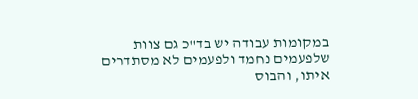במקומות עבודה יש בד"כ גם צוות שלפעמים נחמד ולפעמים לא מסתדרים איתו, והבוס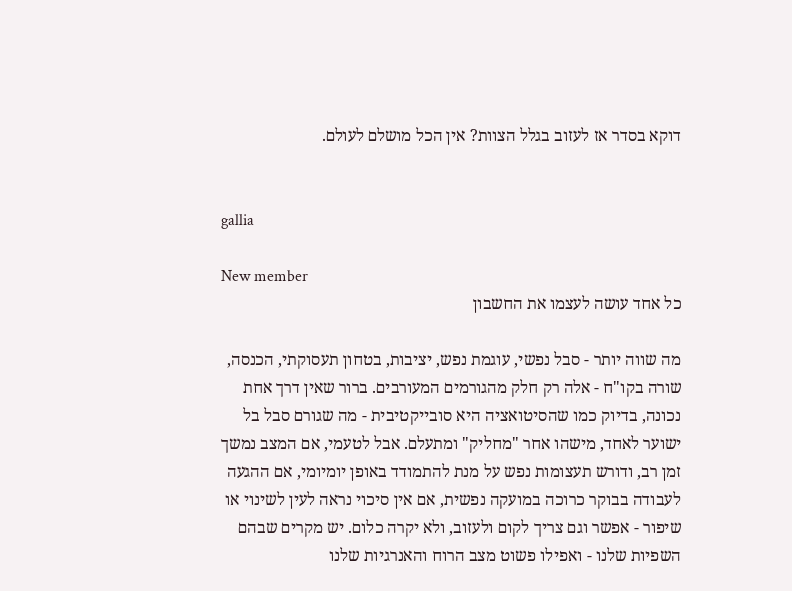דוקא בסדר אז לעזוב בגלל הצוות? אין הכל מושלם לעולם.


gallia

New member
כל אחד עושה לעצמו את החשבון

מה שווה יותר - סבל נפשי, עוגמת נפש, יציבות, בטחון תעסוקתי, הכנסה, שורה בקו"ח - אלה רק חלק מהגורמים המעורבים. ברור שאין דרך אחת נכונה, בדיוק כמו שהסיטואציה היא סובייקטיבית - מה שגורם סבל בל ישוער לאחד, מישהו אחר "מחליק" ומתעלם. אבל לטעמי, אם המצב נמשך זמן רב, ודורש תעצומות נפש על מנת להתמודד באופן יומיומי, אם ההגעה לעבודה בבוקר כרוכה במועקה נפשית, אם אין סיכוי נראה לעין לשינוי או שיפור - אפשר וגם צריך לקום ולעזוב, ולא יקרה כלום. יש מקרים שבהם השפיות שלנו - ואפילו פשוט מצב הרוח והאנרגיות שלנו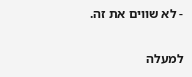- לא שווים את זה.

למעלה